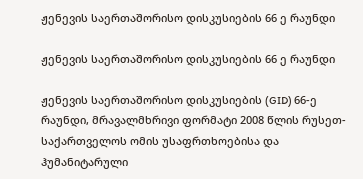ჟენევის საერთაშორისო დისკუსიების 66 ე რაუნდი

ჟენევის საერთაშორისო დისკუსიების 66 ე რაუნდი

ჟენევის საერთაშორისო დისკუსიების (GID) 66-ე რაუნდი, მრავალმხრივი ფორმატი 2008 წლის რუსეთ-საქართველოს ომის უსაფრთხოებისა და ჰუმანიტარული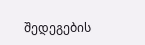შედეგების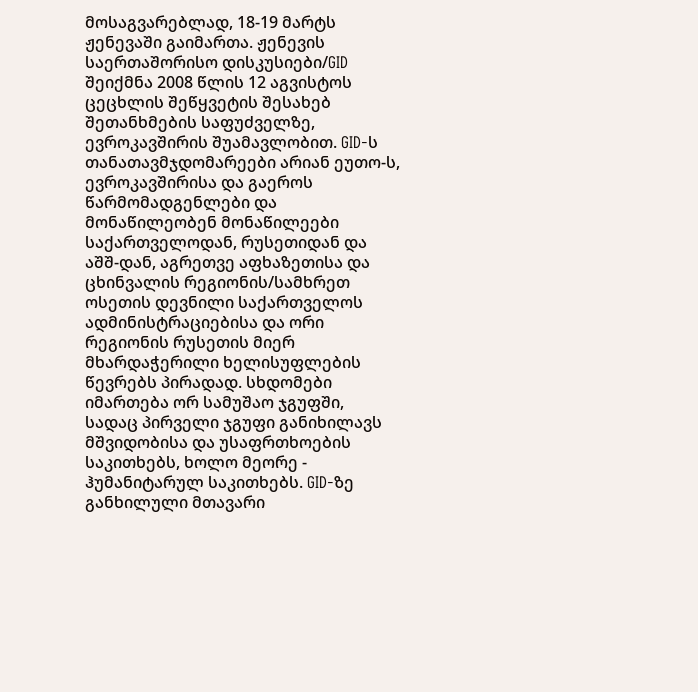მოსაგვარებლად, 18-19 მარტს ჟენევაში გაიმართა. ჟენევის საერთაშორისო დისკუსიები/GID შეიქმნა 2008 წლის 12 აგვისტოს ცეცხლის შეწყვეტის შესახებ შეთანხმების საფუძველზე, ევროკავშირის შუამავლობით. GID-ს თანათავმჯდომარეები არიან ეუთო-ს, ევროკავშირისა და გაეროს წარმომადგენლები და მონაწილეობენ მონაწილეები საქართველოდან, რუსეთიდან და აშშ-დან, აგრეთვე აფხაზეთისა და ცხინვალის რეგიონის/სამხრეთ ოსეთის დევნილი საქართველოს ადმინისტრაციებისა და ორი რეგიონის რუსეთის მიერ მხარდაჭერილი ხელისუფლების წევრებს პირადად. სხდომები იმართება ორ სამუშაო ჯგუფში, სადაც პირველი ჯგუფი განიხილავს მშვიდობისა და უსაფრთხოების საკითხებს, ხოლო მეორე - ჰუმანიტარულ საკითხებს. GID-ზე განხილული მთავარი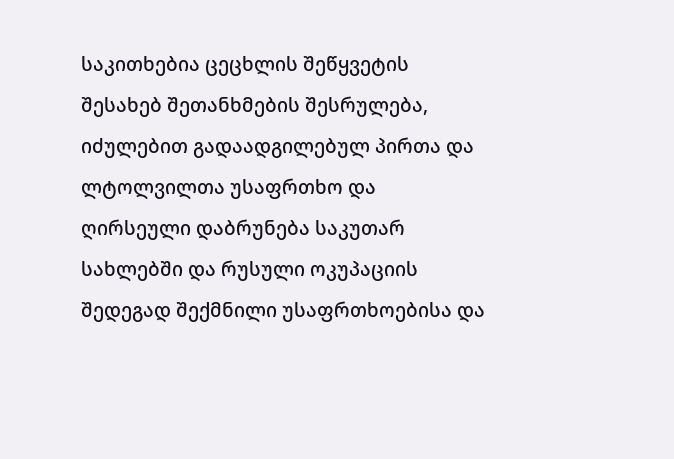საკითხებია ცეცხლის შეწყვეტის შესახებ შეთანხმების შესრულება, იძულებით გადაადგილებულ პირთა და ლტოლვილთა უსაფრთხო და ღირსეული დაბრუნება საკუთარ სახლებში და რუსული ოკუპაციის შედეგად შექმნილი უსაფრთხოებისა და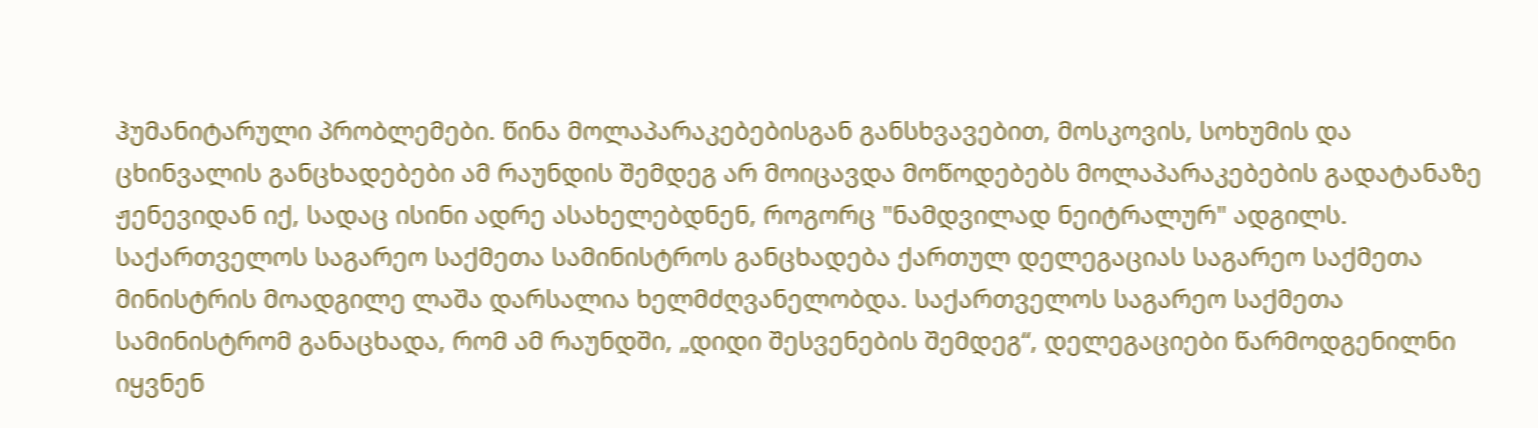ჰუმანიტარული პრობლემები. წინა მოლაპარაკებებისგან განსხვავებით, მოსკოვის, სოხუმის და ცხინვალის განცხადებები ამ რაუნდის შემდეგ არ მოიცავდა მოწოდებებს მოლაპარაკებების გადატანაზე ჟენევიდან იქ, სადაც ისინი ადრე ასახელებდნენ, როგორც "ნამდვილად ნეიტრალურ" ადგილს. საქართველოს საგარეო საქმეთა სამინისტროს განცხადება ქართულ დელეგაციას საგარეო საქმეთა მინისტრის მოადგილე ლაშა დარსალია ხელმძღვანელობდა. საქართველოს საგარეო საქმეთა სამინისტრომ განაცხადა, რომ ამ რაუნდში, „დიდი შესვენების შემდეგ“, დელეგაციები წარმოდგენილნი იყვნენ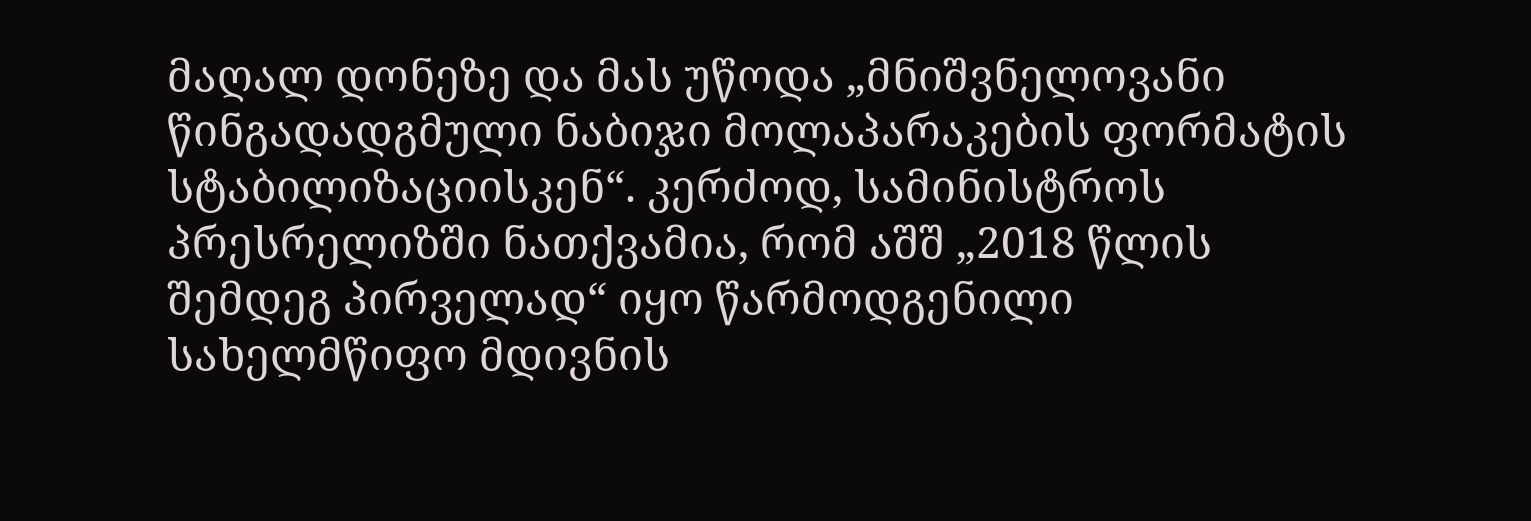მაღალ დონეზე და მას უწოდა „მნიშვნელოვანი წინგადადგმული ნაბიჯი მოლაპარაკების ფორმატის სტაბილიზაციისკენ“. კერძოდ, სამინისტროს პრესრელიზში ნათქვამია, რომ აშშ „2018 წლის შემდეგ პირველად“ იყო წარმოდგენილი სახელმწიფო მდივნის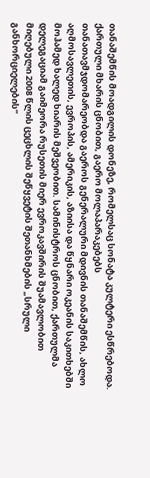თანაშემწის მოადგილის დონეზე, რომელსაც სონატა კულტერი ესწრებოდა. ქართული მხარის ცნობით, გაერო მოლაპარაკებებს თანათავმჯდომარეობდა გაეროს გენერალური მდივნის თანაშემწის, ახლო აღმოსავლეთის, ევროპის, ამერიკის, აზიისა და წყნარი ოკეანის საკითხებში მოჰამედ ხალედ ხიარის მეშვეობით. სამინისტროს ცნობით, ქართულმა დელეგაციამ გაიმეორა რუსეთის მიერ ევროკავშირის შუამავლობით მიღებული 2008 წლის ცეცხლის შეწყვეტის შეთანხმების „სრული განხორციელების“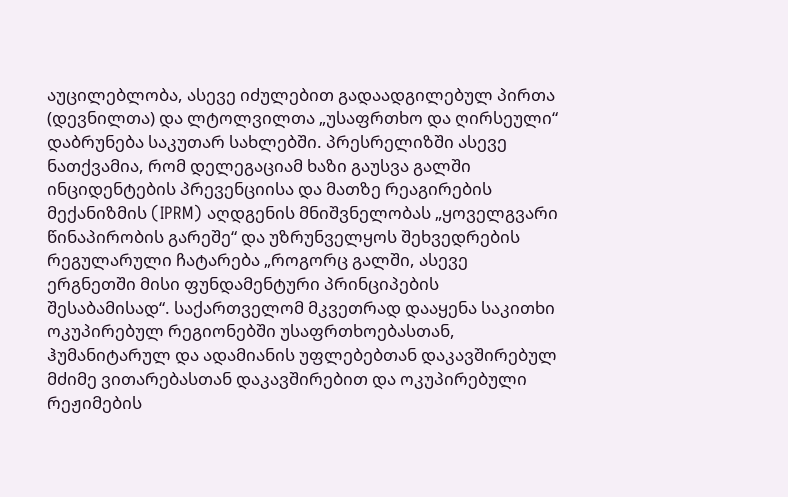აუცილებლობა, ასევე იძულებით გადაადგილებულ პირთა (დევნილთა) და ლტოლვილთა „უსაფრთხო და ღირსეული“ დაბრუნება საკუთარ სახლებში. პრესრელიზში ასევე ნათქვამია, რომ დელეგაციამ ხაზი გაუსვა გალში ინციდენტების პრევენციისა და მათზე რეაგირების მექანიზმის (IPRM) აღდგენის მნიშვნელობას „ყოველგვარი წინაპირობის გარეშე“ და უზრუნველყოს შეხვედრების რეგულარული ჩატარება „როგორც გალში, ასევე ერგნეთში მისი ფუნდამენტური პრინციპების შესაბამისად“. საქართველომ მკვეთრად დააყენა საკითხი ოკუპირებულ რეგიონებში უსაფრთხოებასთან, ჰუმანიტარულ და ადამიანის უფლებებთან დაკავშირებულ მძიმე ვითარებასთან დაკავშირებით და ოკუპირებული რეჟიმების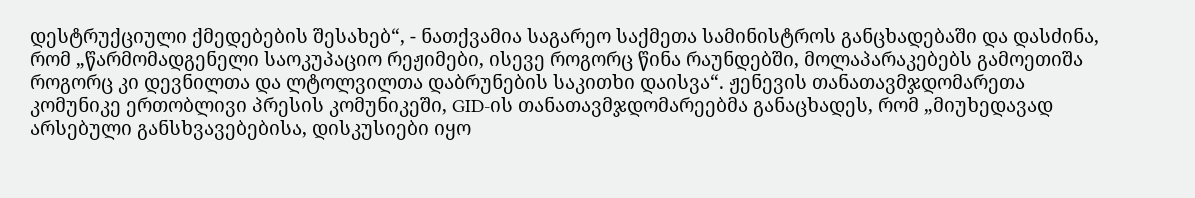დესტრუქციული ქმედებების შესახებ“, - ნათქვამია საგარეო საქმეთა სამინისტროს განცხადებაში და დასძინა, რომ „წარმომადგენელი საოკუპაციო რეჟიმები, ისევე როგორც წინა რაუნდებში, მოლაპარაკებებს გამოეთიშა როგორც კი დევნილთა და ლტოლვილთა დაბრუნების საკითხი დაისვა“. ჟენევის თანათავმჯდომარეთა კომუნიკე ერთობლივი პრესის კომუნიკეში, GID-ის თანათავმჯდომარეებმა განაცხადეს, რომ „მიუხედავად არსებული განსხვავებებისა, დისკუსიები იყო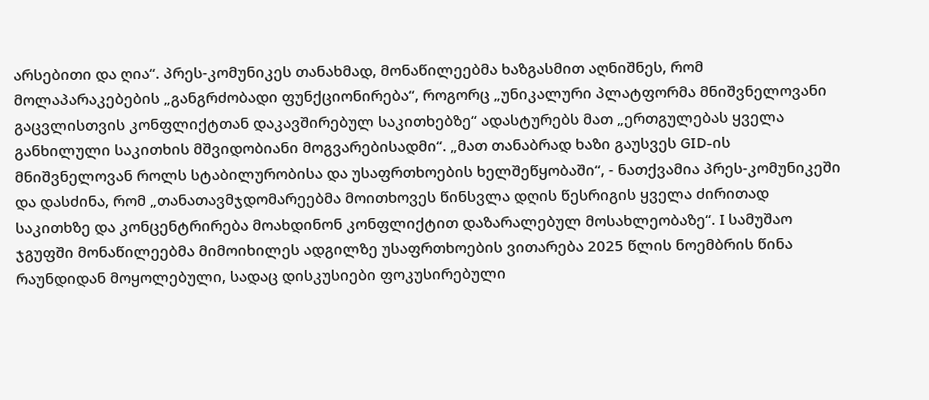არსებითი და ღია“. პრეს-კომუნიკეს თანახმად, მონაწილეებმა ხაზგასმით აღნიშნეს, რომ მოლაპარაკებების „განგრძობადი ფუნქციონირება“, როგორც „უნიკალური პლატფორმა მნიშვნელოვანი გაცვლისთვის კონფლიქტთან დაკავშირებულ საკითხებზე“ ადასტურებს მათ „ერთგულებას ყველა განხილული საკითხის მშვიდობიანი მოგვარებისადმი“. „მათ თანაბრად ხაზი გაუსვეს GID-ის მნიშვნელოვან როლს სტაბილურობისა და უსაფრთხოების ხელშეწყობაში“, - ნათქვამია პრეს-კომუნიკეში და დასძინა, რომ „თანათავმჯდომარეებმა მოითხოვეს წინსვლა დღის წესრიგის ყველა ძირითად საკითხზე და კონცენტრირება მოახდინონ კონფლიქტით დაზარალებულ მოსახლეობაზე“. I სამუშაო ჯგუფში მონაწილეებმა მიმოიხილეს ადგილზე უსაფრთხოების ვითარება 2025 წლის ნოემბრის წინა რაუნდიდან მოყოლებული, სადაც დისკუსიები ფოკუსირებული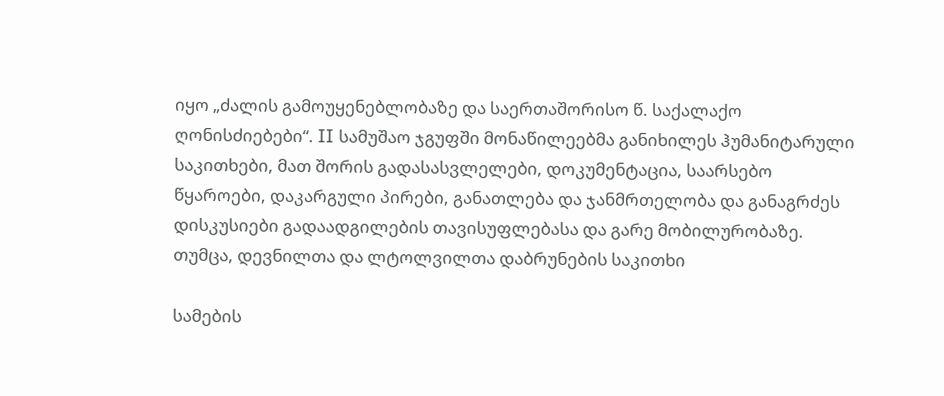იყო „ძალის გამოუყენებლობაზე და საერთაშორისო წ. საქალაქო ღონისძიებები“. II სამუშაო ჯგუფში მონაწილეებმა განიხილეს ჰუმანიტარული საკითხები, მათ შორის გადასასვლელები, დოკუმენტაცია, საარსებო წყაროები, დაკარგული პირები, განათლება და ჯანმრთელობა და განაგრძეს დისკუსიები გადაადგილების თავისუფლებასა და გარე მობილურობაზე. თუმცა, დევნილთა და ლტოლვილთა დაბრუნების საკითხი

სამების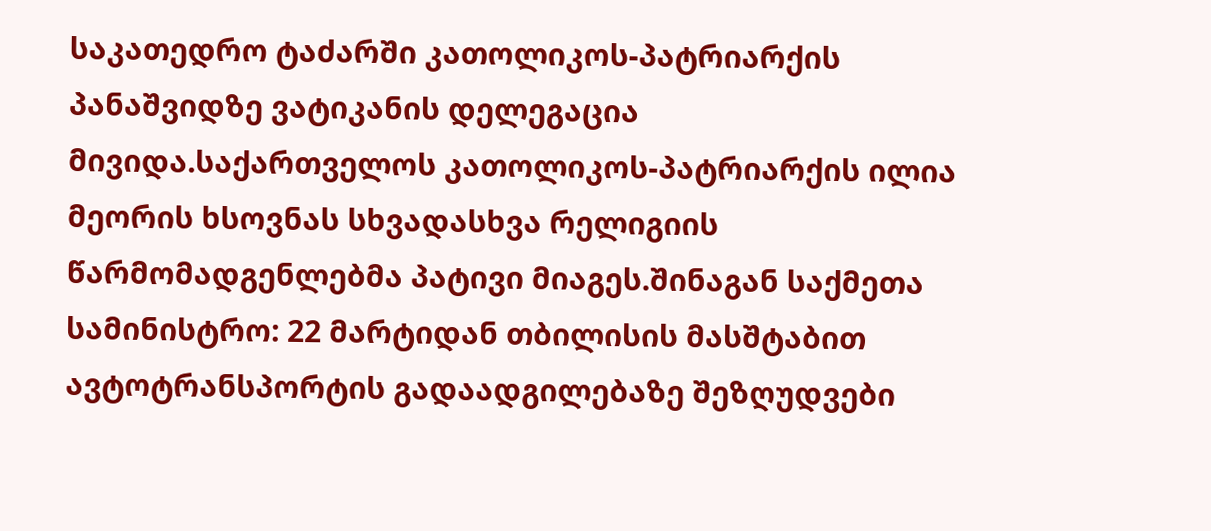საკათედრო ტაძარში კათოლიკოს-პატრიარქის პანაშვიდზე ვატიკანის დელეგაცია მივიდა.საქართველოს კათოლიკოს-პატრიარქის ილია მეორის ხსოვნას სხვადასხვა რელიგიის წარმომადგენლებმა პატივი მიაგეს.შინაგან საქმეთა სამინისტრო: 22 მარტიდან თბილისის მასშტაბით ავტოტრანსპორტის გადაადგილებაზე შეზღუდვები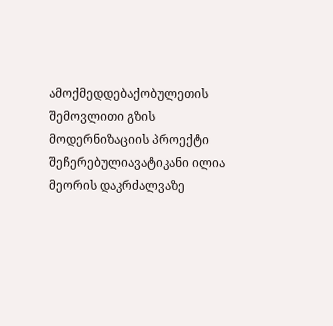ამოქმედდებაქობულეთის შემოვლითი გზის მოდერნიზაციის პროექტი შეჩერებულიავატიკანი ილია მეორის დაკრძალვაზე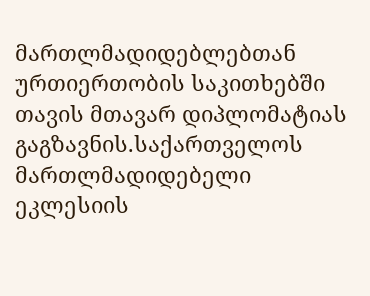მართლმადიდებლებთან ურთიერთობის საკითხებში თავის მთავარ დიპლომატიას გაგზავნის.საქართველოს მართლმადიდებელი ეკლესიის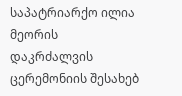საპატრიარქო ილია მეორის დაკრძალვის ცერემონიის შესახებ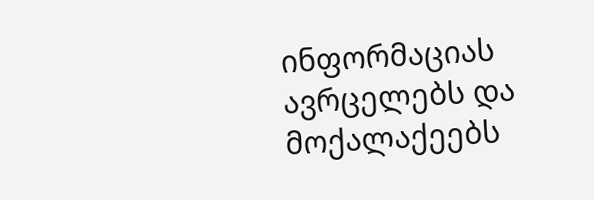ინფორმაციას ავრცელებს და მოქალაქეებს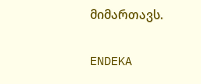მიმართავს.

ENDEKA